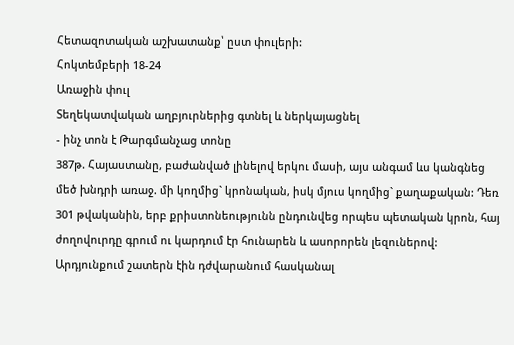Հետազոտական աշխատանք՝ ըստ փուլերի:
Հոկտեմբերի 18-24
Առաջին փուլ
Տեղեկատվական աղբյուրներից գտնել և ներկայացնել
- ինչ տոն է Թարգմանչաց տոնը
387թ. Հայաստանը, բաժանված լինելով երկու մասի, այս անգամ ևս կանգնեց մեծ խնդրի առաջ. մի կողմից` կրոնական, իսկ մյուս կողմից` քաղաքական: Դեռ 301 թվականին, երբ քրիստոնեությունն ընդունվեց որպես պետական կրոն, հայ ժողովուրդը գրում ու կարդում էր հունարեն և ասորորեն լեզուներով: Արդյունքում շատերն էին դժվարանում հասկանալ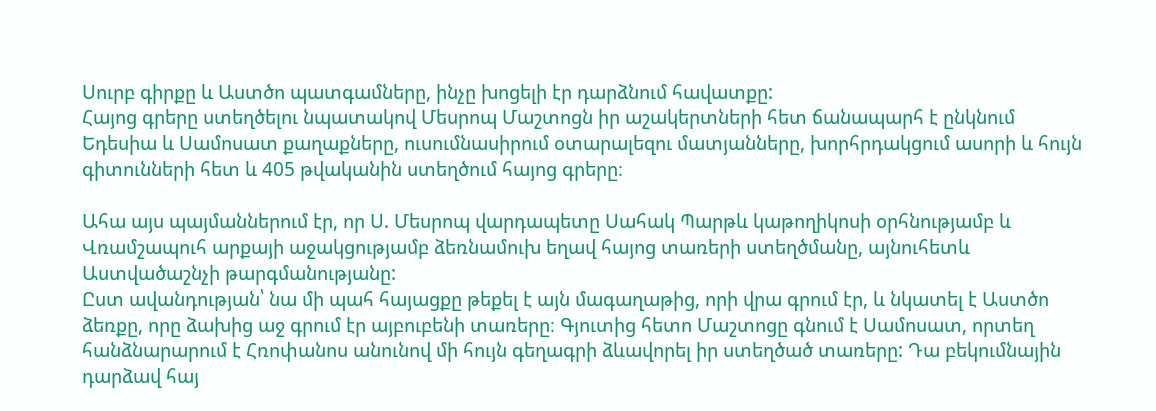Սուրբ գիրքը և Աստծո պատգամները, ինչը խոցելի էր դարձնում հավատքը:
Հայոց գրերը ստեղծելու նպատակով Մեսրոպ Մաշտոցն իր աշակերտների հետ ճանապարհ է ընկնում Եդեսիա և Սամոսատ քաղաքները, ուսումնասիրում օտարալեզու մատյանները, խորհրդակցում ասորի և հույն գիտունների հետ և 405 թվականին ստեղծում հայոց գրերը։

Ահա այս պայմաններում էր, որ Ս. Մեսրոպ վարդապետը Սահակ Պարթև կաթողիկոսի օրհնությամբ և Վռամշապուհ արքայի աջակցությամբ ձեռնամուխ եղավ հայոց տառերի ստեղծմանը, այնուհետև Աստվածաշնչի թարգմանությանը:
Ըստ ավանդության՝ նա մի պահ հայացքը թեքել է այն մագաղաթից, որի վրա գրում էր, և նկատել է Աստծո ձեռքը, որը ձախից աջ գրում էր այբուբենի տառերը։ Գյուտից հետո Մաշտոցը գնում է Սամոսատ, որտեղ հանձնարարում է Հռոփանոս անունով մի հույն գեղագրի ձևավորել իր ստեղծած տառերը: Դա բեկումնային դարձավ հայ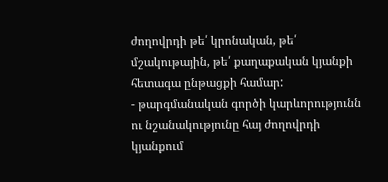ժողովրդի թե՛ կրոնական, թե՛ մշակութային, թե՛ քաղաքական կյանքի հետագա ընթացքի համար:
- թարգմանական գործի կարևորությունն ու նշանակությունը հայ ժողովրդի կյանքում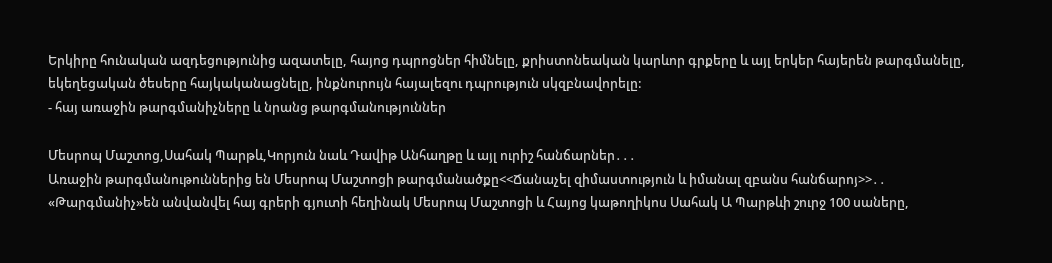Երկիրը հունական ազդեցությունից ազատելը, հայոց դպրոցներ հիմնելը, քրիստոնեական կարևոր գրքերը և այլ երկեր հայերեն թարգմանելը, եկեղեցական ծեսերը հայկականացնելը, ինքնուրույն հայալեզու դպրություն սկզբնավորելը:
- հայ առաջին թարգմանիչները և նրանց թարգմանություններ

Մեսրոպ Մաշտոց,Սահակ Պարթև,Կորյուն նաև Դավիթ Անհաղթը և այլ ուրիշ հանճարներ․․․
Առաջին թարգմանութուններից են Մեսրոպ Մաշտոցի թարգմանածքը<<Ճանաչել զիմաստություն և իմանալ զբանս հանճարոյ>>․․
«Թարգմանիչ»են անվանվել հայ գրերի գյուտի հեղինակ Մեսրոպ Մաշտոցի և Հայոց կաթողիկոս Սահակ Ա Պարթևի շուրջ 100 սաները,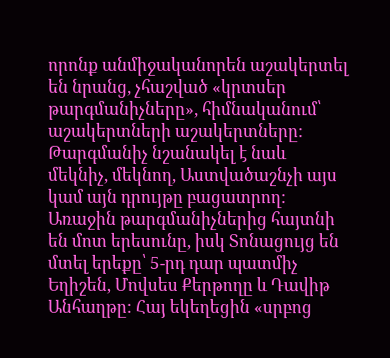որոնք անմիջականորեն աշակերտել են նրանց, չհաշված «կրտսեր թարգմանիչները», հիմնականում՝ աշակերտների աշակերտները: Թարգմանիչ նշանակել է նաև մեկնիչ, մեկնող, Աստվածաշնչի այս կամ այն դրույթը բացատրող: Առաջին թարգմանիչներից հայտնի են մոտ երեսունը, իսկ Տոնացույց են մտել երեքը՝ 5-րդ դար պատմիչ Եղիշեն, Մովսես Քերթողը և Դավիթ Անհաղթը: Հայ եկեղեցին «սրբոց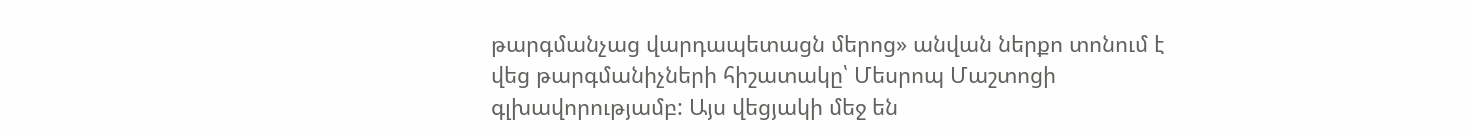թարգմանչաց վարդապետացն մերոց» անվան ներքո տոնում է վեց թարգմանիչների հիշատակը՝ Մեսրոպ Մաշտոցի գլխավորությամբ: Այս վեցյակի մեջ են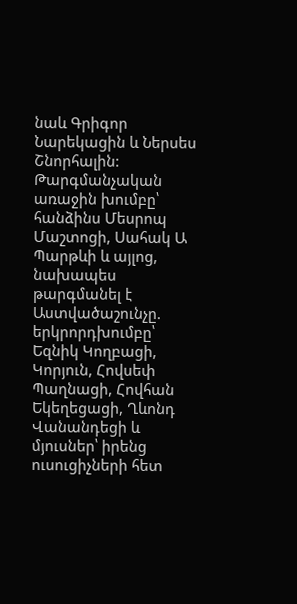նաև Գրիգոր Նարեկացին և Ներսես Շնորհալին:
Թարգմանչական առաջին խումբը՝ հանձինս Մեսրոպ Մաշտոցի, Սահակ Ա Պարթևի և այլոց, նախապես թարգմանել է Աստվածաշունչը. երկրորդխումբը՝ Եզնիկ Կողբացի, Կորյուն, Հովսեփ Պաղնացի, Հովհան Եկեղեցացի, Ղևոնդ Վանանդեցի և մյուսներ՝ իրենց ուսուցիչների հետ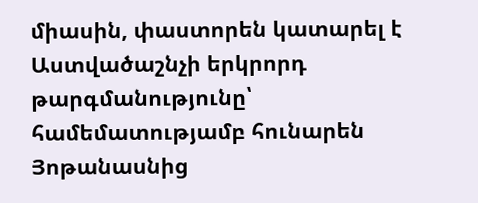միասին, փաստորեն կատարել է Աստվածաշնչի երկրորդ թարգմանությունը՝ համեմատությամբ հունարեն Յոթանասնից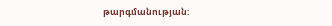թարգմանության: